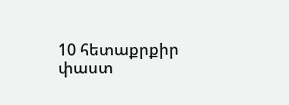10 հետաքրքիր փաստ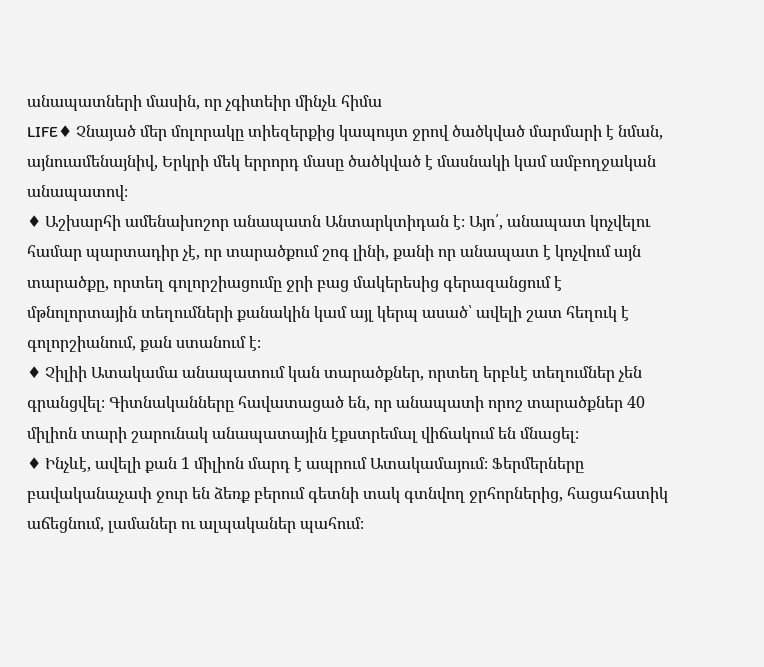անապատների մասին, որ չգիտեիր մինչև հիմա
LIFE♦ Չնայած մեր մոլորակը տիեզերքից կապույտ ջրով ծածկված մարմարի է նման, այնուամենայնիվ, Երկրի մեկ երրորդ մասը ծածկված է մասնակի կամ ամբողջական անապատով։
♦ Աշխարհի ամենախոշոր անապատն Անտարկտիդան է։ Այո՛, անապատ կոչվելու համար պարտադիր չէ, որ տարածքում շոգ լինի, քանի որ անապատ է կոչվում այն տարածքը, որտեղ գոլորշիացումը ջրի բաց մակերեսից գերազանցում է մթնոլորտային տեղումների քանակին կամ այլ կերպ ասած՝ ավելի շատ հեղուկ է գոլորշիանում, քան ստանում է։
♦ Չիլիի Ատակամա անապատում կան տարածքներ, որտեղ երբևէ տեղումներ չեն գրանցվել։ Գիտնականները հավատացած են, որ անապատի որոշ տարածքներ 40 միլիոն տարի շարունակ անապատային էքստրեմալ վիճակում են մնացել։
♦ Ինչևէ, ավելի քան 1 միլիոն մարդ է ապրում Ատակամայում։ Ֆերմերները բավականաչափ ջուր են ձեռք բերում գետնի տակ գտնվող ջրհորներից, հացահատիկ աճեցնում, լամաներ ու ալպականեր պահում։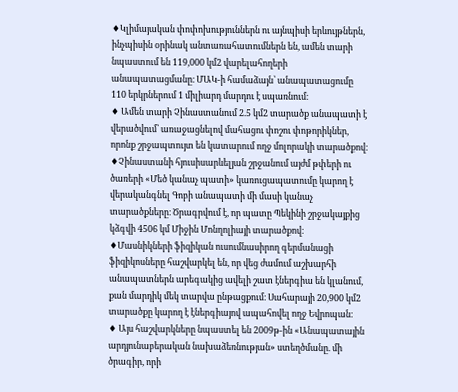♦Կլիմայական փոփոխություններն ու այնպիսի երևույթներն, ինչպիսին օրինակ անտառահատումներն են, ամեն տարի նպաստում են 119,000 կմ2 վարելահողերի անապատացմանը։ ՄԱԿ-ի համաձայն՝ անապատացումը 110 երկրներում 1 միլիարդ մարդու է սպառնում։
♦ Ամեն տարի Չինաստանում 2.5 կմ2 տարածք անապատի է վերածվում՝ առաջացնելով մահացու փոշու փոթորիկներ, որոնք շրջապտույտ են կատարում ողջ մոլորակի տարածքով։
♦Չինաստանի հյուսիսարևելյան շրջանում այժմ թփերի ու ծառերի «Մեծ կանաչ պատի» կառուցապատումը կարող է վերականգնել Գոբի անապատի մի մասի կանաչ տարածքները։ Ծրագրվում է, որ պատը Պեկինի շրջակայքից կձգվի 4506 կմ Միջին Մոնղոլիայի տարածքով։
♦Մասնիկների ֆիզիկան ուսումնասիրող գերմանացի ֆիզիկոսները հաշվարկել են, որ վեց ժամում աշխարհի անապատներն արեգակից ավելի շատ էներգիա են կլանում, քան մարդիկ մեկ տարվա ընթացքում։ Սահարայի 20,900 կմ2 տարածքը կարող է էներգիայով ապահովել ողջ Եվրոպան։
♦ Այս հաշվարկները նպաստել են 2009թ-ին «Անապատային արդյունաբերական նախաձեռնության» ստեղծմանը. մի ծրագիր, որի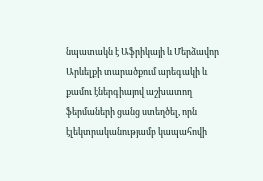նպատակն է Աֆրիկայի և Մերձավոր Արևելքի տարածքում արեգակի և քամու էներգիայով աշխատող ֆերմաների ցանց ստեղծել, որն էլեկտրականությամբ կապահովի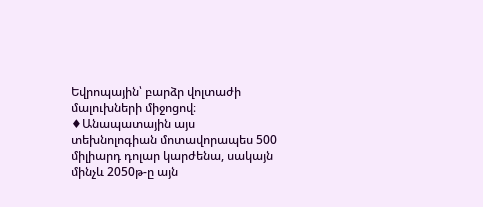Եվրոպային՝ բարձր վոլտաժի մալուխների միջոցով։
♦Անապատային այս տեխնոլոգիան մոտավորապես 500 միլիարդ դոլար կարժենա, սակայն մինչև 2050թ-ը այն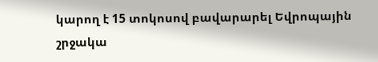կարող է 15 տոկոսով բավարարել Եվրոպային շրջակա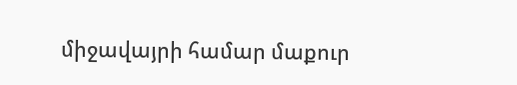միջավայրի համար մաքուր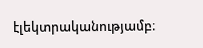էլեկտրականությամբ։